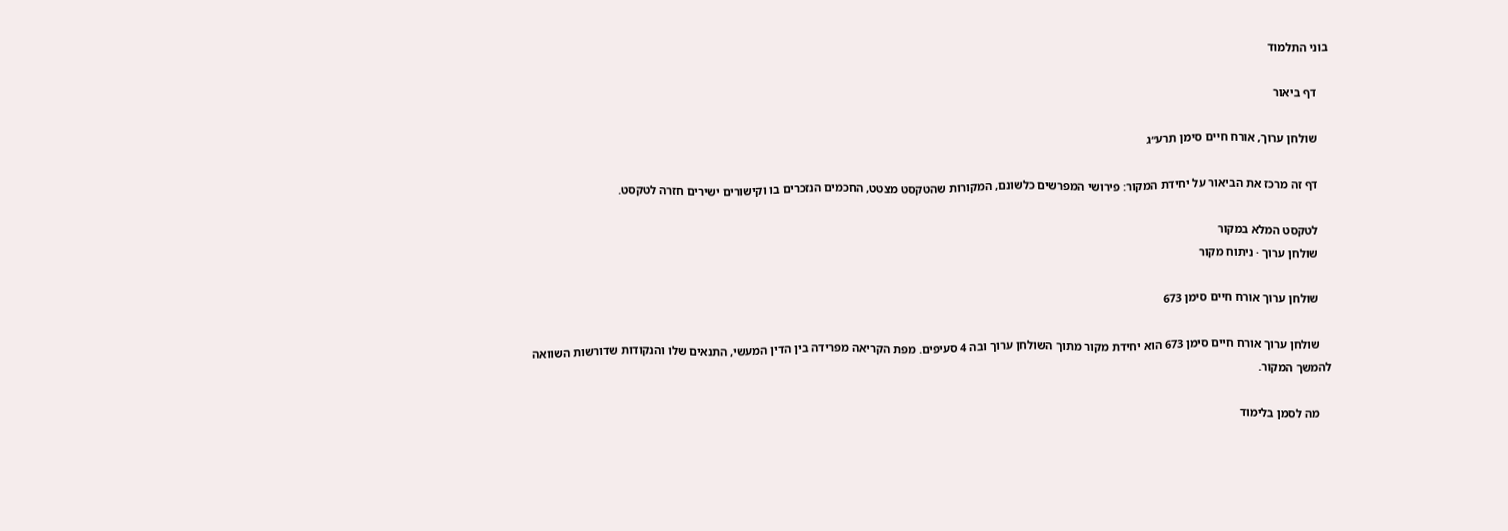בוני התלמוד

    דף ביאור

    שולחן ערוך, אורח חיים סימן תרע״ג

    דף זה מרכז את הביאור על יחידת המקור: פירושי המפרשים כלשונם, המקורות שהטקסט מצטט, החכמים הנזכרים בו וקישורים ישירים חזרה לטקסט.

    לטקסט המלא במקור
    שולחן ערוך · ניתוח מקור

    שולחן ערוך אורח חיים סימן 673

    שולחן ערוך אורח חיים סימן 673 הוא יחידת מקור מתוך השולחן ערוך ובה 4 סעיפים. מפת הקריאה מפרידה בין הדין המעשי, התנאים שלו והנקודות שדורשות השוואה להמשך המקור.

    מה לסמן בלימוד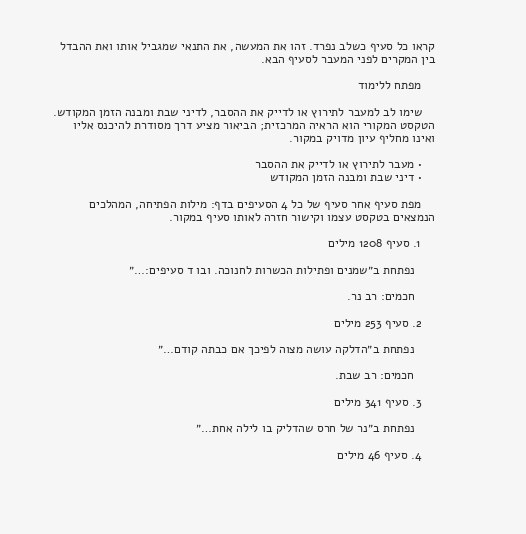קראו כל סעיף כשלב נפרד. זהו את המעשה, את התנאי שמגביל אותו ואת ההבדל בין המקרים לפני המעבר לסעיף הבא.

    מפתח ללימוד

    שימו לב למעבר לתירוץ או לדייק את ההסבר, לדיני שבת ומבנה הזמן המקודש. הטקסט המקורי הוא הראיה המרכזית; הביאור מציע דרך מסודרת להיכנס אליו ואינו מחליף עיון מדויק במקור.

    • מעבר לתירוץ או לדייק את ההסבר
    • דיני שבת ומבנה הזמן המקודש

    מפת סעיף אחר סעיף של כל 4 הסעיפים בדף: מילות הפתיחה, המהלכים הנמצאים בטקסט עצמו וקישור חזרה לאותו סעיף במקור.

    1. סעיף 1208 מילים

      נפתחת ב״שמנים ופתילות הכשרות לחנוכה. ובו ד סעיפים:…״

      חכמים: רב נר.

    2. סעיף 253 מילים

      נפתחת ב״הדלקה עושה מצוה לפיכך אם כבתה קודם…״

      חכמים: רב שבת.

    3. סעיף 341 מילים

      נפתחת ב״נר של חרס שהדליק בו לילה אחת…״

    4. סעיף 46 מילים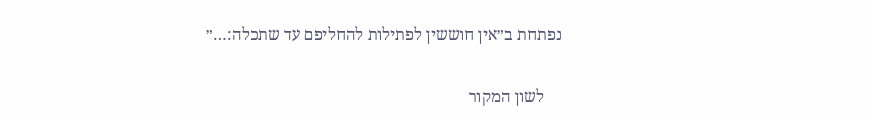נפתחת ב״אין חוששין לפתילות להחליפם עד שתכלה:…״

    לשון המקור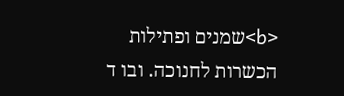<b>שמנים ופתילות הכשרות לחנוכה. ובו ד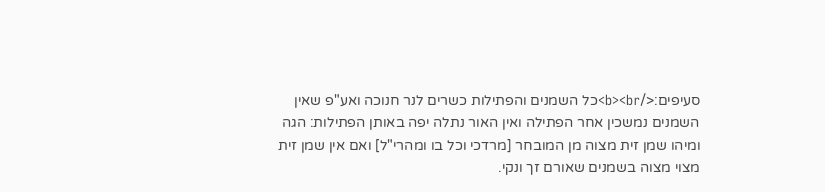סעיפים:</b><br>כל השמנים והפתילות כשרים לנר חנוכה ואע"פ שאין השמנים נמשכין אחר הפתילה ואין האור נתלה יפה באותן הפתילות: הגה ומיהו שמן זית מצוה מן המובחר [מרדכי וכל בו ומהרי"ל] ואם אין שמן זית מצוי מצוה בשמנים שאורם זך ונקי.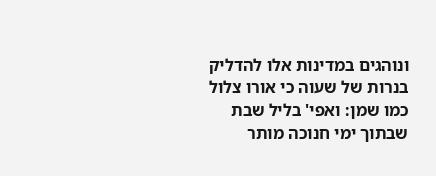ונוהגים במדינות אלו להדליק בנרות של שעוה כי אורו צלול כמו שמן: ואפי' בליל שבת שבתוך ימי חנוכה מותר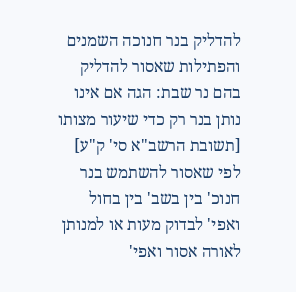להדליק בנר חנוכה השמנים והפתילות שאסור להדליק בהם נר שבת: הגה אם אינו נותן בנר רק כדי שיעור מצותו [תשובת הרשב"א סי' ק"ע] לפי שאסור להשתמש בנר חנוכ' בין בשב' בין בחול ואפי' לבדוק מעות או למנותן לאורה אסור ואפי'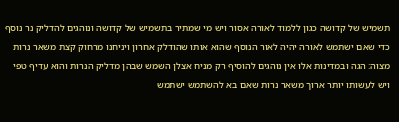תשמיש של קדושה כגון ללמוד לאורה אסור ויש מי שמתיר בתשמיש של קדושה ונוהגים להדליק נר נוסף כדי שאם ישתמש לאורה יהיה לאור הנוסף שהוא אותו שהודלק אחרון ויניחנו מרחוק קצת משאר נרות מצוה: הגה ובמדינות אלו אין נוהגים להוסיף רק מניח אצלן השמש שבהן מדליק הנרות והוא עדיף טפי ויש לעשותו יותר ארוך משאר נרות שאם בא להשתמש ישתמש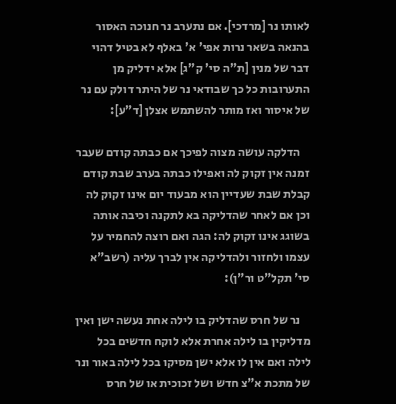לאותו נר [מרדכי]. אם נתערב נר חנוכה האסור בהנאה בשאר נרות אפי' א' באלף לא בטיל דהוי דבר של מנין [ת"ה סי' ק"ג] אלא ידליק מן התערובות כל כך שבודאי נר של היתר דולק עם נר של איסור ואז מותר להשתמש אצלן [ד"ע]:

    הדלקה עושה מצוה לפיכך אם כבתה קודם שעבר זמנה אין זקוק לה ואפילו כבתה בערב שבת קודם קבלת שבת שעדיין הוא מבעוד יום אינו זקוק לה וכן אם לאחר שהדליקה בא לתקנה וכיבה אותה בשוגג אינו זקוק לה: הגה ואם רוצה להחמיר על עצמו ולחזור ולהדליקה אין לברך עליה (רשב"א סי' תקל"ט ור"ן):

    נר של חרס שהדליק בו לילה אחת נעשה ישן ואין מדליקין בו לילה אחרת אלא לוקח חדשים בכל לילה ואם אין לו אלא ישן מסיקו בכל לילה באור ונר של מתכת א"צ חדש ושל זכוכית או של חרס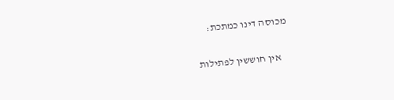מכוסה דינו כמתכת:

    אין חוששין לפתילות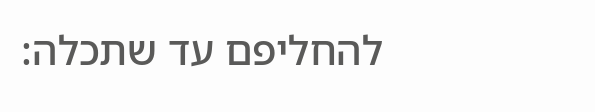להחליפם עד שתכלה: